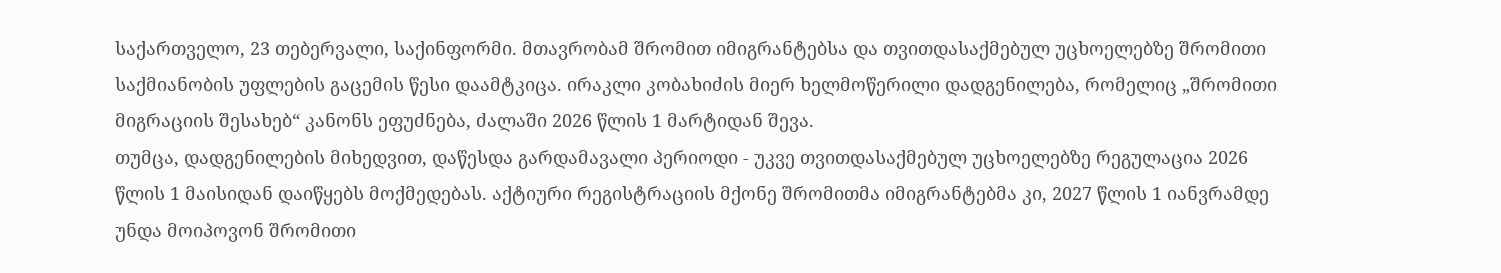საქართველო, 23 თებერვალი, საქინფორმი. მთავრობამ შრომით იმიგრანტებსა და თვითდასაქმებულ უცხოელებზე შრომითი საქმიანობის უფლების გაცემის წესი დაამტკიცა. ირაკლი კობახიძის მიერ ხელმოწერილი დადგენილება, რომელიც „შრომითი მიგრაციის შესახებ“ კანონს ეფუძნება, ძალაში 2026 წლის 1 მარტიდან შევა.
თუმცა, დადგენილების მიხედვით, დაწესდა გარდამავალი პერიოდი - უკვე თვითდასაქმებულ უცხოელებზე რეგულაცია 2026 წლის 1 მაისიდან დაიწყებს მოქმედებას. აქტიური რეგისტრაციის მქონე შრომითმა იმიგრანტებმა კი, 2027 წლის 1 იანვრამდე უნდა მოიპოვონ შრომითი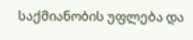საქმიანობის უფლება და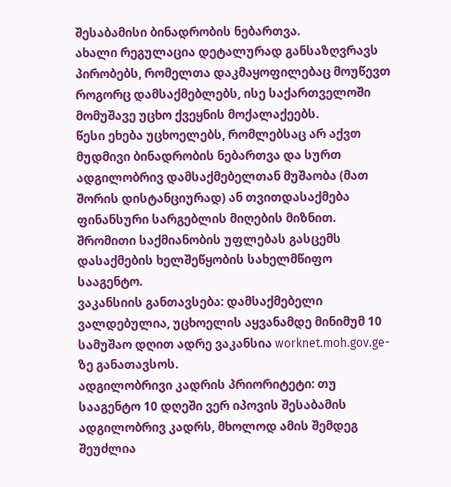შესაბამისი ბინადრობის ნებართვა.
ახალი რეგულაცია დეტალურად განსაზღვრავს პირობებს, რომელთა დაკმაყოფილებაც მოუწევთ როგორც დამსაქმებლებს, ისე საქართველოში მომუშავე უცხო ქვეყნის მოქალაქეებს.
წესი ეხება უცხოელებს, რომლებსაც არ აქვთ მუდმივი ბინადრობის ნებართვა და სურთ ადგილობრივ დამსაქმებელთან მუშაობა (მათ შორის დისტანციურად) ან თვითდასაქმება ფინანსური სარგებლის მიღების მიზნით.
შრომითი საქმიანობის უფლებას გასცემს დასაქმების ხელშეწყობის სახელმწიფო სააგენტო.
ვაკანსიის განთავსება: დამსაქმებელი ვალდებულია, უცხოელის აყვანამდე მინიმუმ 10 სამუშაო დღით ადრე ვაკანსია worknet.moh.gov.ge-ზე განათავსოს.
ადგილობრივი კადრის პრიორიტეტი: თუ სააგენტო 10 დღეში ვერ იპოვის შესაბამის ადგილობრივ კადრს, მხოლოდ ამის შემდეგ შეუძლია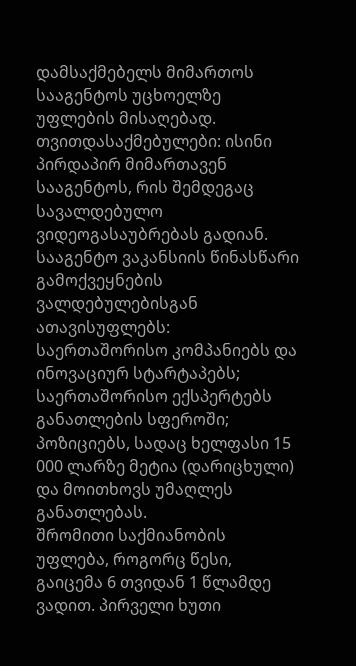დამსაქმებელს მიმართოს სააგენტოს უცხოელზე უფლების მისაღებად.
თვითდასაქმებულები: ისინი პირდაპირ მიმართავენ სააგენტოს, რის შემდეგაც სავალდებულო ვიდეოგასაუბრებას გადიან.
სააგენტო ვაკანსიის წინასწარი გამოქვეყნების ვალდებულებისგან ათავისუფლებს:
საერთაშორისო კომპანიებს და ინოვაციურ სტარტაპებს;
საერთაშორისო ექსპერტებს განათლების სფეროში;
პოზიციებს, სადაც ხელფასი 15 000 ლარზე მეტია (დარიცხული) და მოითხოვს უმაღლეს განათლებას.
შრომითი საქმიანობის უფლება, როგორც წესი, გაიცემა 6 თვიდან 1 წლამდე ვადით. პირველი ხუთი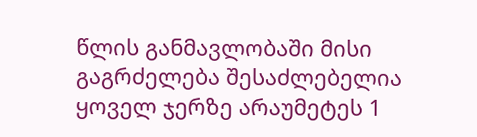წლის განმავლობაში მისი გაგრძელება შესაძლებელია ყოველ ჯერზე არაუმეტეს 1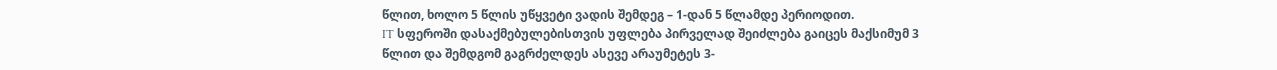წლით, ხოლო 5 წლის უწყვეტი ვადის შემდეგ – 1-დან 5 წლამდე პერიოდით.
IT სფეროში დასაქმებულებისთვის უფლება პირველად შეიძლება გაიცეს მაქსიმუმ 3 წლით და შემდგომ გაგრძელდეს ასევე არაუმეტეს 3-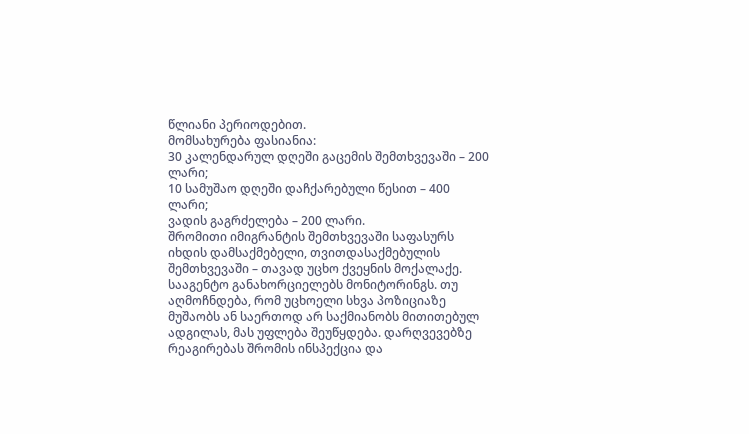წლიანი პერიოდებით.
მომსახურება ფასიანია:
30 კალენდარულ დღეში გაცემის შემთხვევაში – 200 ლარი;
10 სამუშაო დღეში დაჩქარებული წესით – 400 ლარი;
ვადის გაგრძელება – 200 ლარი.
შრომითი იმიგრანტის შემთხვევაში საფასურს იხდის დამსაქმებელი, თვითდასაქმებულის შემთხვევაში – თავად უცხო ქვეყნის მოქალაქე.
სააგენტო განახორციელებს მონიტორინგს. თუ აღმოჩნდება, რომ უცხოელი სხვა პოზიციაზე მუშაობს ან საერთოდ არ საქმიანობს მითითებულ ადგილას, მას უფლება შეუწყდება. დარღვევებზე რეაგირებას შრომის ინსპექცია და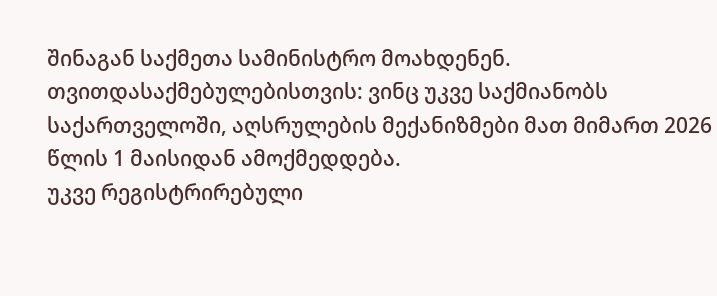შინაგან საქმეთა სამინისტრო მოახდენენ.
თვითდასაქმებულებისთვის: ვინც უკვე საქმიანობს საქართველოში, აღსრულების მექანიზმები მათ მიმართ 2026 წლის 1 მაისიდან ამოქმედდება.
უკვე რეგისტრირებული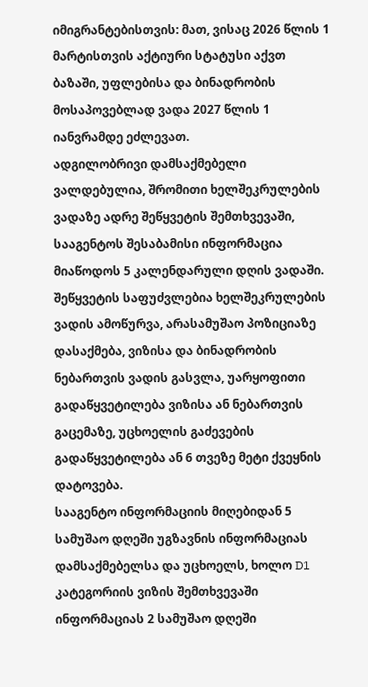იმიგრანტებისთვის: მათ, ვისაც 2026 წლის 1 მარტისთვის აქტიური სტატუსი აქვთ ბაზაში, უფლებისა და ბინადრობის მოსაპოვებლად ვადა 2027 წლის 1 იანვრამდე ეძლევათ.
ადგილობრივი დამსაქმებელი ვალდებულია, შრომითი ხელშეკრულების ვადაზე ადრე შეწყვეტის შემთხვევაში, სააგენტოს შესაბამისი ინფორმაცია მიაწოდოს 5 კალენდარული დღის ვადაში. შეწყვეტის საფუძვლებია ხელშეკრულების ვადის ამოწურვა, არასამუშაო პოზიციაზე დასაქმება, ვიზისა და ბინადრობის ნებართვის ვადის გასვლა, უარყოფითი გადაწყვეტილება ვიზისა ან ნებართვის გაცემაზე, უცხოელის გაძევების გადაწყვეტილება ან 6 თვეზე მეტი ქვეყნის დატოვება.
სააგენტო ინფორმაციის მიღებიდან 5 სამუშაო დღეში უგზავნის ინფორმაციას დამსაქმებელსა და უცხოელს, ხოლო D1 კატეგორიის ვიზის შემთხვევაში ინფორმაციას 2 სამუშაო დღეში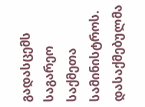გადასცემს საგარეო საქმეთა სამინისტროს.
დასაქმებულმა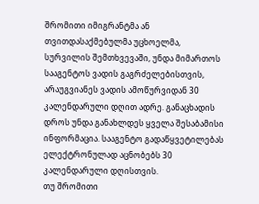შრომითი იმიგრანტმა ან თვითდასაქმებულმა უცხოელმა, სურვილის შემთხვევაში, უნდა მიმართოს სააგენტოს ვადის გაგრძელებისთვის, არაუგვიანეს ვადის ამოწურვიდან 30 კალენდარული დღით ადრე. განაცხადის დროს უნდა განახლდეს ყველა შესაბამისი ინფორმაცია. სააგენტო გადაწყვეტილებას ელექტრონულად აცნობებს 30 კალენდარული დღისთვის.
თუ შრომითი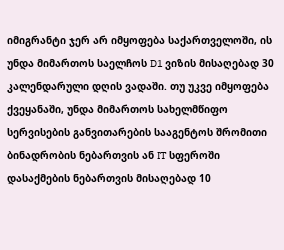იმიგრანტი ჯერ არ იმყოფება საქართველოში, ის უნდა მიმართოს საელჩოს D1 ვიზის მისაღებად 30 კალენდარული დღის ვადაში. თუ უკვე იმყოფება ქვეყანაში, უნდა მიმართოს სახელმწიფო სერვისების განვითარების სააგენტოს შრომითი ბინადრობის ნებართვის ან IT სფეროში დასაქმების ნებართვის მისაღებად 10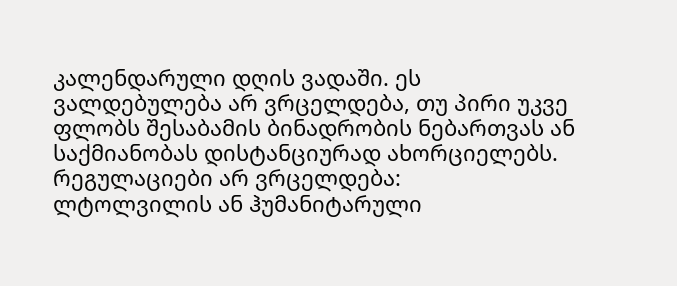კალენდარული დღის ვადაში. ეს ვალდებულება არ ვრცელდება, თუ პირი უკვე ფლობს შესაბამის ბინადრობის ნებართვას ან საქმიანობას დისტანციურად ახორციელებს.
რეგულაციები არ ვრცელდება:
ლტოლვილის ან ჰუმანიტარული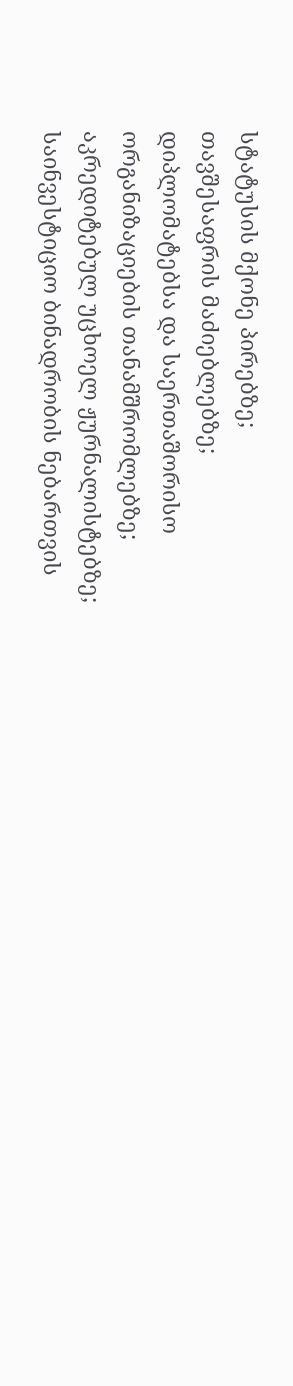სტატუსის მქონე პირებზე;
თავშესაფრის მაძიებლებზე;
დიპლომატებსა და საერთაშორისო ორგანიზაციების თანამშრომლებზე;
აკრედიტებულ უცხოელ ჟურნალისტებზე;
საინვესტიციო ბინადრობის ნებართვის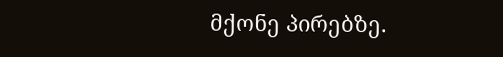მქონე პირებზე.